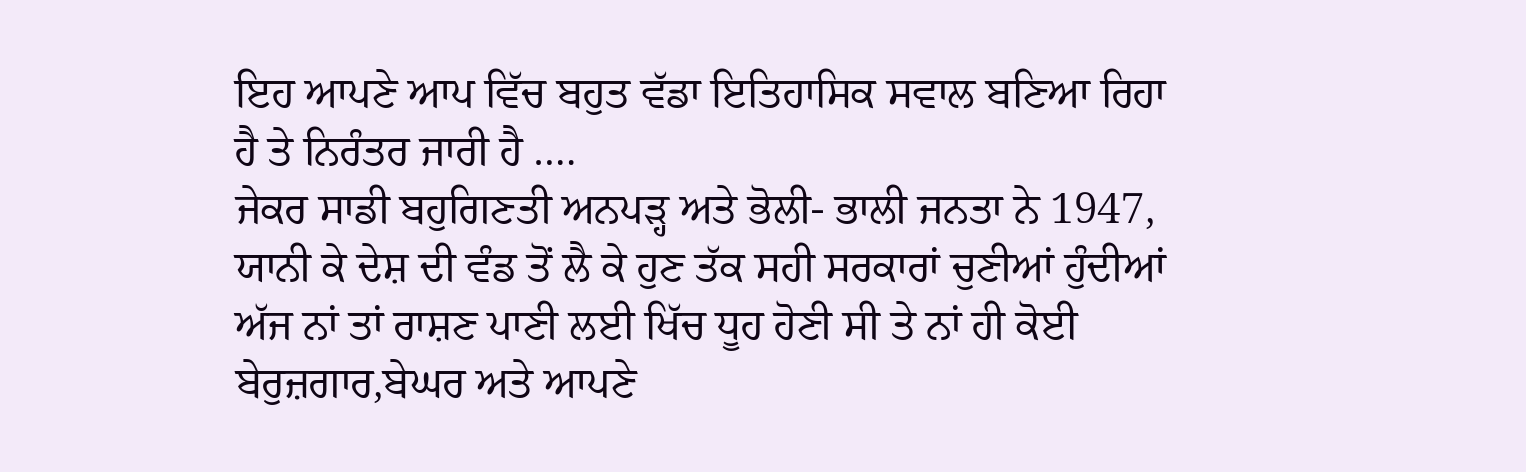ਇਹ ਆਪਣੇ ਆਪ ਵਿੱਚ ਬਹੁਤ ਵੱਡਾ ਇਤਿਹਾਸਿਕ ਸਵਾਲ ਬਣਿਆ ਰਿਹਾ ਹੈ ਤੇ ਨਿਰੰਤਰ ਜਾਰੀ ਹੈ ….
ਜੇਕਰ ਸਾਡੀ ਬਹੁਗਿਣਤੀ ਅਨਪੜ੍ਹ ਅਤੇ ਭੋਲੀ- ਭਾਲੀ ਜਨਤਾ ਨੇ 1947, ਯਾਨੀ ਕੇ ਦੇਸ਼ ਦੀ ਵੰਡ ਤੋਂ ਲੈ ਕੇ ਹੁਣ ਤੱਕ ਸਹੀ ਸਰਕਾਰਾਂ ਚੁਣੀਆਂ ਹੁੰਦੀਆਂ ਅੱਜ ਨਾਂ ਤਾਂ ਰਾਸ਼ਣ ਪਾਣੀ ਲਈ ਖਿੱਚ ਧੂਹ ਹੋਣੀ ਸੀ ਤੇ ਨਾਂ ਹੀ ਕੋਈ ਬੇਰੁਜ਼ਗਾਰ,ਬੇਘਰ ਅਤੇ ਆਪਣੇ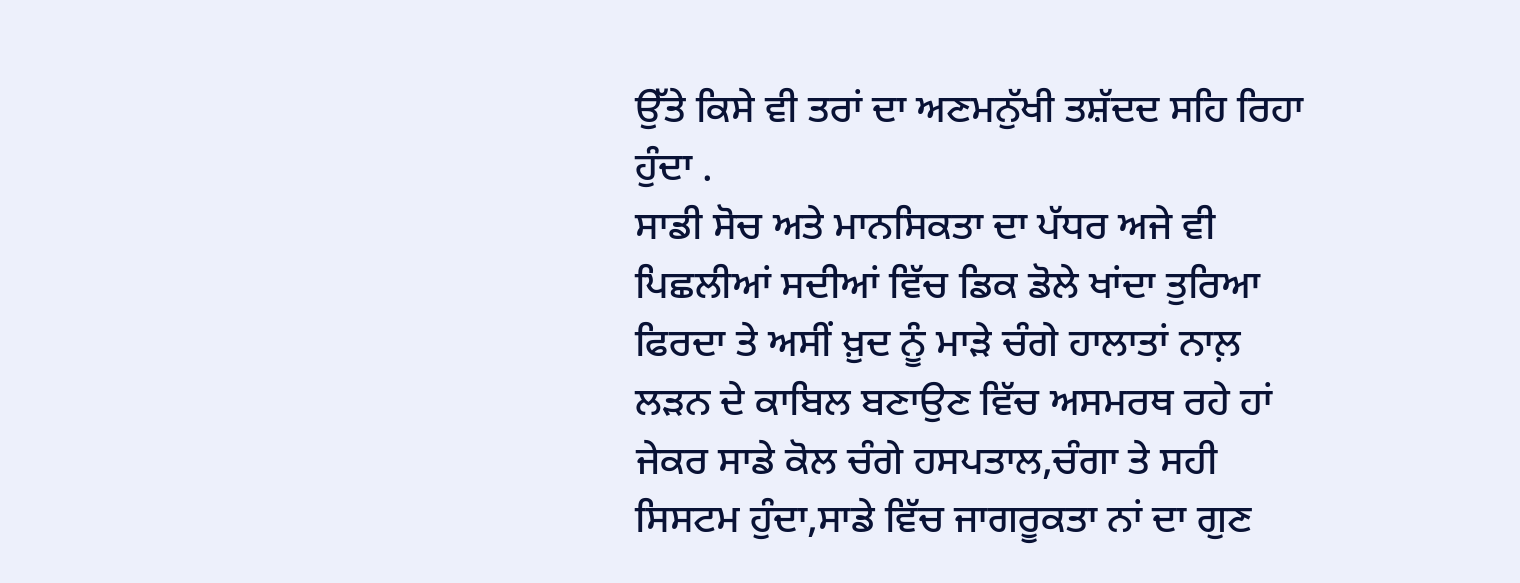ਉੱਤੇ ਕਿਸੇ ਵੀ ਤਰਾਂ ਦਾ ਅਣਮਨੁੱਖੀ ਤਸ਼ੱਦਦ ਸਹਿ ਰਿਹਾ ਹੁੰਦਾ .
ਸਾਡੀ ਸੋਚ ਅਤੇ ਮਾਨਸਿਕਤਾ ਦਾ ਪੱਧਰ ਅਜੇ ਵੀ ਪਿਛਲੀਆਂ ਸਦੀਆਂ ਵਿੱਚ ਡਿਕ ਡੋਲੇ ਖਾਂਦਾ ਤੁਰਿਆ ਫਿਰਦਾ ਤੇ ਅਸੀਂ ਖ਼ੁਦ ਨੂੰ ਮਾੜੇ ਚੰਗੇ ਹਾਲਾਤਾਂ ਨਾਲ਼ ਲੜਨ ਦੇ ਕਾਬਿਲ ਬਣਾਉਣ ਵਿੱਚ ਅਸਮਰਥ ਰਹੇ ਹਾਂ
ਜੇਕਰ ਸਾਡੇ ਕੋਲ ਚੰਗੇ ਹਸਪਤਾਲ,ਚੰਗਾ ਤੇ ਸਹੀ ਸਿਸਟਮ ਹੁੰਦਾ,ਸਾਡੇ ਵਿੱਚ ਜਾਗਰੂਕਤਾ ਨਾਂ ਦਾ ਗੁਣ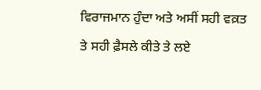ਵਿਰਾਜਮਾਨ ਹੁੰਦਾ ਅਤੇ ਅਸੀਂ ਸਹੀ ਵਕ਼ਤ ਤੇ ਸਹੀ ਫ਼ੈਸਲੇ ਕੀਤੇ ਤੇ ਲਏ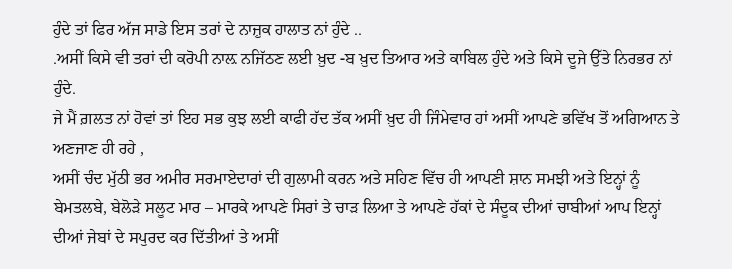ਹੁੰਦੇ ਤਾਂ ਫਿਰ ਅੱਜ ਸਾਡੇ ਇਸ ਤਰਾਂ ਦੇ ਨਾਜ਼ੁਕ ਹਾਲਾਤ ਨਾਂ ਹੁੰਦੇ ..
.ਅਸੀਂ ਕਿਸੇ ਵੀ ਤਰਾਂ ਦੀ ਕਰੋਪੀ ਨਾਲ਼ ਨਜਿੱਠਣ ਲਈ ਖ਼ੁਦ -ਬ ਖ਼ੁਦ ਤਿਆਰ ਅਤੇ ਕਾਬਿਲ ਹੁੰਦੇ ਅਤੇ ਕਿਸੇ ਦੂਜੇ ਉੱਤੇ ਨਿਰਭਰ ਨਾਂ ਹੁੰਦੇ.
ਜੇ ਮੈਂ ਗ਼ਲਤ ਨਾਂ ਹੋਵਾਂ ਤਾਂ ਇਹ ਸਭ ਕੁਝ ਲਈ ਕਾਫੀ ਹੱਦ ਤੱਕ ਅਸੀਂ ਖ਼ੁਦ ਹੀ ਜਿੰਮੇਵਾਰ ਹਾਂ ਅਸੀਂ ਆਪਣੇ ਭਵਿੱਖ ਤੋਂ ਅਗਿਆਨ ਤੇ ਅਣਜਾਣ ਹੀ ਰਹੇ ,
ਅਸੀਂ ਚੰਦ ਮੁੱਠੀ ਭਰ ਅਮੀਰ ਸਰਮਾਏਦਾਰਾਂ ਦੀ ਗੁਲਾਮੀ ਕਰਨ ਅਤੇ ਸਹਿਣ ਵਿੱਚ ਹੀ ਆਪਣੀ ਸ਼ਾਨ ਸਮਝੀ ਅਤੇ ਇਨ੍ਹਾਂ ਨੂੰ ਬੇਮਤਲਬੇ, ਬੇਲੋੜੇ ਸਲੂਟ ਮਾਰ – ਮਾਰਕੇ ਆਪਣੇ ਸਿਰਾਂ ਤੇ ਚਾੜ ਲਿਆ ਤੇ ਆਪਣੇ ਹੱਕਾਂ ਦੇ ਸੰਦੂਕ ਦੀਆਂ ਚਾਬੀਆਂ ਆਪ ਇਨ੍ਹਾਂ ਦੀਆਂ ਜੇਬਾਂ ਦੇ ਸਪੁਰਦ ਕਰ ਦਿੱਤੀਆਂ ਤੇ ਅਸੀਂ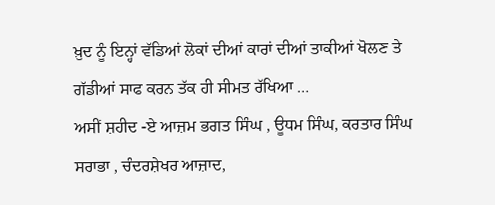ਖ਼ੁਦ ਨੂੰ ਇਨ੍ਹਾਂ ਵੱਡਿਆਂ ਲੋਕਾਂ ਦੀਆਂ ਕਾਰਾਂ ਦੀਆਂ ਤਾਕੀਆਂ ਖੋਲਣ ਤੇ ਗੱਡੀਆਂ ਸਾਫ ਕਰਨ ਤੱਕ ਹੀ ਸੀਮਤ ਰੱਖਿਆ …
ਅਸੀਂ ਸ਼ਹੀਦ -ਏ ਆਜ਼ਮ ਭਗਤ ਸਿੰਘ , ਊਧਮ ਸਿੰਘ, ਕਰਤਾਰ ਸਿੰਘ ਸਰਾਭਾ , ਚੰਦਰਸ਼ੇਖਰ ਆਜ਼ਾਦ,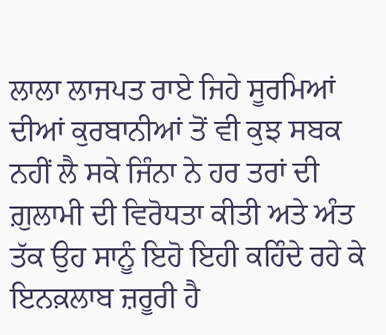ਲਾਲਾ ਲਾਜਪਤ ਰਾਏ ਜਿਹੇ ਸੂਰਮਿਆਂ ਦੀਆਂ ਕੁਰਬਾਨੀਆਂ ਤੋਂ ਵੀ ਕੁਝ ਸਬਕ ਨਹੀਂ ਲੈ ਸਕੇ ਜਿੰਨਾ ਨੇ ਹਰ ਤਰਾਂ ਦੀ ਗ਼ੁਲਾਮੀ ਦੀ ਵਿਰੋਧਤਾ ਕੀਤੀ ਅਤੇ ਅੰਤ ਤੱਕ ਉਹ ਸਾਨੂੰ ਇਹੋ ਇਹੀ ਕਹਿੰਦੇ ਰਹੇ ਕੇ ਇਨਕ਼ਲਾਬ ਜ਼ਰੂਰੀ ਹੈ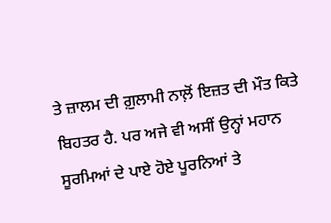ਤੇ ਜ਼ਾਲਮ ਦੀ ਗ਼ੁਲਾਮੀ ਨਾਲ਼ੋਂ ਇਜ਼ਤ ਦੀ ਮੌਤ ਕਿਤੇ ਬਿਹਤਰ ਹੈ. ਪਰ ਅਜੇ ਵੀ ਅਸੀਂ ਉਨ੍ਹਾਂ ਮਹਾਨ ਸੂਰਮਿਆਂ ਦੇ ਪਾਏ ਹੋਏ ਪੂਰਨਿਆਂ ਤੇ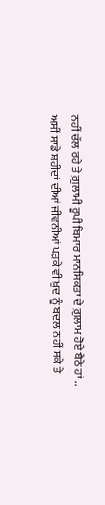ਨਹੀਂ ਚੱਲ ਰਹੇ ਤੇ ਗ਼ੁਲਾਮੀ ਰੂਪੀ ਬਿਮਾਰ ਮਾਨਸਿਕਤਾ ਦੇ ਗ਼ੁਲਾਮ ਹੋਏ ਬੈਠੇ ਹਾਂ ..
ਅਸੀਂ ਸਾਡੇ ਸ਼ਹੀਦਾਂ ਦੀਆਂ ਜੀਵਨੀਆਂ ਪੜਕੇ ਵੀ ਖ਼ੁਦ ਨੂੰ ਬਦਲ ਨਹੀਂ ਸਕੇ ਤੇ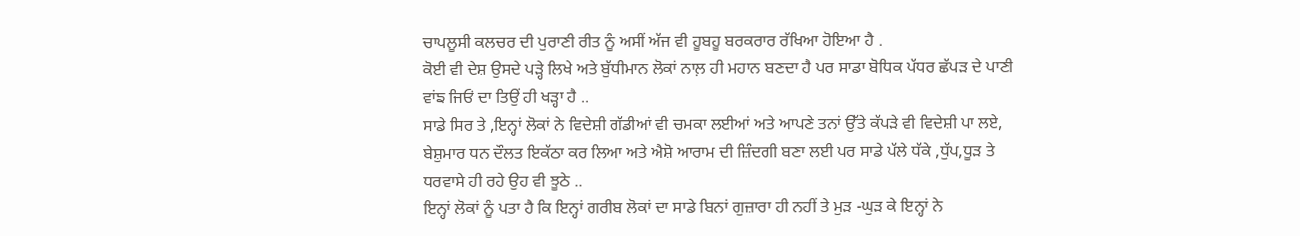ਚਾਪਲੂਸੀ ਕਲਚਰ ਦੀ ਪੁਰਾਣੀ ਰੀਤ ਨੂੰ ਅਸੀਂ ਅੱਜ ਵੀ ਹੂਬਹੂ ਬਰਕਰਾਰ ਰੱਖਿਆ ਹੋਇਆ ਹੈ .
ਕੋਈ ਵੀ ਦੇਸ਼ ਉਸਦੇ ਪੜ੍ਹੇ ਲਿਖੇ ਅਤੇ ਬੁੱਧੀਮਾਨ ਲੋਕਾਂ ਨਾਲ਼ ਹੀ ਮਹਾਨ ਬਣਦਾ ਹੈ ਪਰ ਸਾਡਾ ਬੋਧਿਕ ਪੱਧਰ ਛੱਪੜ ਦੇ ਪਾਣੀ ਵਾਂਙ ਜਿਓਂ ਦਾ ਤਿਉਂ ਹੀ ਖੜ੍ਹਾ ਹੈ ..
ਸਾਡੇ ਸਿਰ ਤੇ ,ਇਨ੍ਹਾਂ ਲੋਕਾਂ ਨੇ ਵਿਦੇਸ਼ੀ ਗੱਡੀਆਂ ਵੀ ਚਮਕਾ ਲਈਆਂ ਅਤੇ ਆਪਣੇ ਤਨਾਂ ਉੱਤੇ ਕੱਪੜੇ ਵੀ ਵਿਦੇਸ਼ੀ ਪਾ ਲਏ, ਬੇਸ਼ੁਮਾਰ ਧਨ ਦੌਲਤ ਇਕੱਠਾ ਕਰ ਲਿਆ ਅਤੇ ਐਸ਼ੋ ਆਰਾਮ ਦੀ ਜ਼ਿੰਦਗੀ ਬਣਾ ਲਈ ਪਰ ਸਾਡੇ ਪੱਲੇ ਧੱਕੇ ,ਧੁੱਪ,ਧੂੜ ਤੇ ਧਰਵਾਸੇ ਹੀ ਰਹੇ ਉਹ ਵੀ ਝੂਠੇ ..
ਇਨ੍ਹਾਂ ਲੋਕਾਂ ਨੂੰ ਪਤਾ ਹੈ ਕਿ ਇਨ੍ਹਾਂ ਗਰੀਬ ਲੋਕਾਂ ਦਾ ਸਾਡੇ ਬਿਨਾਂ ਗੁਜ਼ਾਰਾ ਹੀ ਨਹੀਂ ਤੇ ਮੁੜ -ਘੁੜ ਕੇ ਇਨ੍ਹਾਂ ਨੇ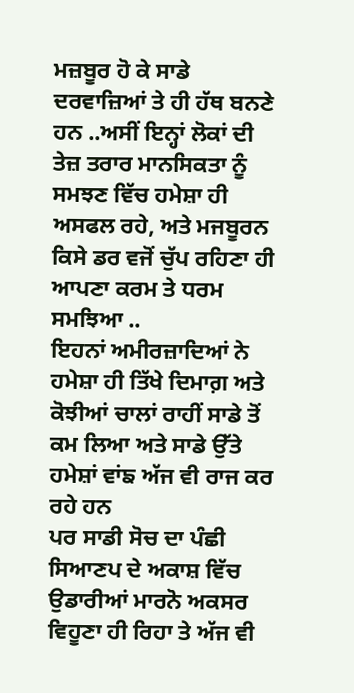ਮਜ਼ਬੂਰ ਹੋ ਕੇ ਸਾਡੇ ਦਰਵਾਜ਼ਿਆਂ ਤੇ ਹੀ ਹੱਥ ਬਨਣੇ ਹਨ ..ਅਸੀਂ ਇਨ੍ਹਾਂ ਲੋਕਾਂ ਦੀ ਤੇਜ਼ ਤਰਾਰ ਮਾਨਸਿਕਤਾ ਨੂੰ ਸਮਝਣ ਵਿੱਚ ਹਮੇਸ਼ਾ ਹੀ ਅਸਫਲ ਰਹੇ, ਅਤੇ ਮਜਬੂਰਨ ਕਿਸੇ ਡਰ ਵਜੋਂ ਚੁੱਪ ਰਹਿਣਾ ਹੀ ਆਪਣਾ ਕਰਮ ਤੇ ਧਰਮ ਸਮਝਿਆ ..
ਇਹਨਾਂ ਅਮੀਰਜ਼ਾਦਿਆਂ ਨੇ ਹਮੇਸ਼ਾ ਹੀ ਤਿੱਖੇ ਦਿਮਾਗ਼ ਅਤੇ ਕੋਝੀਆਂ ਚਾਲਾਂ ਰਾਹੀਂ ਸਾਡੇ ਤੋਂ ਕਮ ਲਿਆ ਅਤੇ ਸਾਡੇ ਉੱਤੇ ਹਮੇਸ਼ਾਂ ਵਾਂਙ ਅੱਜ ਵੀ ਰਾਜ ਕਰ ਰਹੇ ਹਨ
ਪਰ ਸਾਡੀ ਸੋਚ ਦਾ ਪੰਛੀ ਸਿਆਣਪ ਦੇ ਅਕਾਸ਼ ਵਿੱਚ ਉਡਾਰੀਆਂ ਮਾਰਨੋ ਅਕਸਰ ਵਿਹੂਣਾ ਹੀ ਰਿਹਾ ਤੇ ਅੱਜ ਵੀ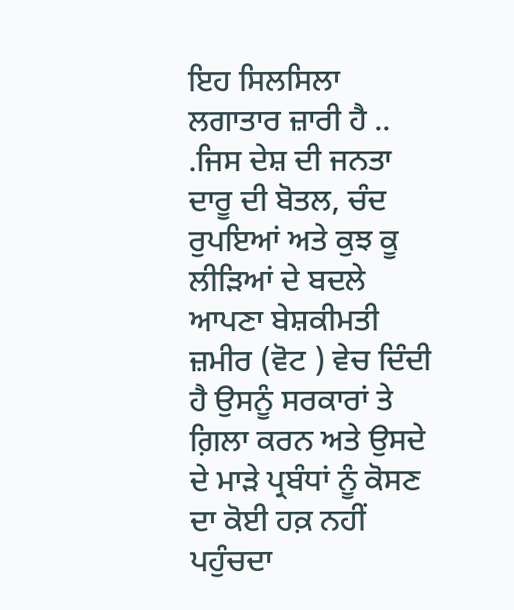ਇਹ ਸਿਲਸਿਲਾ ਲਗਾਤਾਰ ਜ਼ਾਰੀ ਹੈ ..
.ਜਿਸ ਦੇਸ਼ ਦੀ ਜਨਤਾ ਦਾਰੂ ਦੀ ਬੋਤਲ, ਚੰਦ ਰੁਪਇਆਂ ਅਤੇ ਕੁਝ ਕੂ ਲੀੜਿਆਂ ਦੇ ਬਦਲੇ ਆਪਣਾ ਬੇਸ਼ਕੀਮਤੀ ਜ਼ਮੀਰ (ਵੋਟ ) ਵੇਚ ਦਿੰਦੀ ਹੈ ਉਸਨੂੰ ਸਰਕਾਰਾਂ ਤੇ ਗ਼ਿਲਾ ਕਰਨ ਅਤੇ ਉਸਦੇ ਦੇ ਮਾੜੇ ਪ੍ਰਬੰਧਾਂ ਨੂੰ ਕੋਸਣ ਦਾ ਕੋਈ ਹਕ਼ ਨਹੀਂ ਪਹੁੰਚਦਾ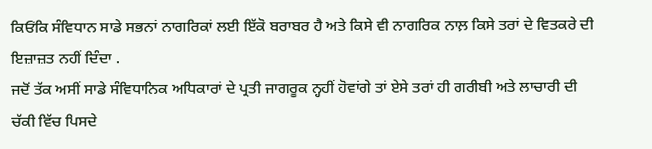ਕਿਓਂਕਿ ਸੰਵਿਧਾਨ ਸਾਡੇ ਸਭਨਾਂ ਨਾਗਰਿਕਾਂ ਲਈ ਇੱਕੋ ਬਰਾਬਰ ਹੈ ਅਤੇ ਕਿਸੇ ਵੀ ਨਾਗਰਿਕ ਨਾਲ਼ ਕਿਸੇ ਤਰਾਂ ਦੇ ਵਿਤਕਰੇ ਦੀ ਇਜ਼ਾਜ਼ਤ ਨਹੀਂ ਦਿੰਦਾ .
ਜਦੋਂ ਤੱਕ ਅਸੀਂ ਸਾਡੇ ਸੰਵਿਧਾਨਿਕ ਅਧਿਕਾਰਾਂ ਦੇ ਪ੍ਰਤੀ ਜਾਗਰੂਕ ਨ੍ਹਹੀਂ ਹੋਵਾਂਗੇ ਤਾਂ ਏਸੇ ਤਰਾਂ ਹੀ ਗਰੀਬੀ ਅਤੇ ਲਾਚਾਰੀ ਦੀ ਚੱਕੀ ਵਿੱਚ ਪਿਸਦੇ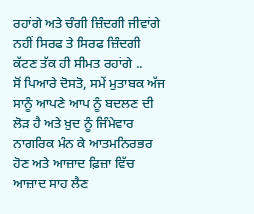ਰਹਾਂਗੇ ਅਤੇ ਚੰਗੀ ਜ਼ਿੰਦਗੀ ਜੀਵਾਂਗੇ ਨਹੀਂ ਸਿਰਫ ਤੇ ਸਿਰਫ ਜ਼ਿੰਦਗੀ ਕੱਟਣ ਤੱਕ ਹੀ ਸੀਮਤ ਰਹਾਂਗੇ ..
ਸੋਂ ਪਿਆਰੇ ਦੋਸਤੋ, ਸਮੇਂ ਮੁਤਾਬਕ ਅੱਜ ਸਾਨੂੰ ਆਪਣੇ ਆਪ ਨੂੰ ਬਦਲਣ ਦੀ ਲੋਡ਼ ਹੈ ਅਤੇ ਖ਼ੁਦ ਨੂੰ ਜਿੰਮੇਵਾਰ ਨਾਗਰਿਕ ਮੰਨ ਕੇ ਆਤਮਨਿਰਭਰ ਹੋਣ ਅਤੇ ਆਜ਼ਾਦ ਫ਼ਿਜ਼ਾ ਵਿੱਚ ਆਜ਼ਾਦ ਸਾਹ ਲੈਣ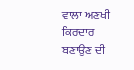ਵਾਲਾ ਅਣਖੀ ਕਿਰਦਾਰ ਬਣਾਉਣ ਦੀ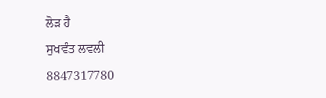ਲੋਡ਼ ਹੈ
ਸੁਖਵੰਤ ਲਵਲੀ
8847317780